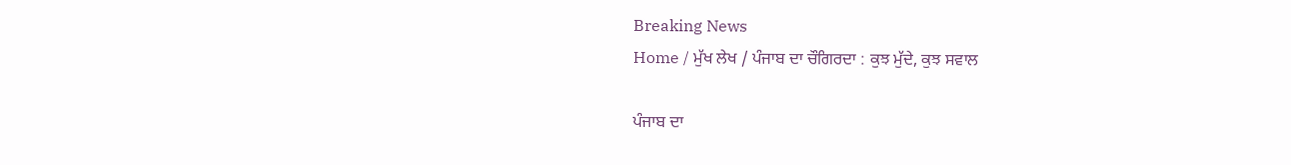Breaking News
Home / ਮੁੱਖ ਲੇਖ / ਪੰਜਾਬ ਦਾ ਚੌਗਿਰਦਾ : ਕੁਝ ਮੁੱਦੇ, ਕੁਝ ਸਵਾਲ

ਪੰਜਾਬ ਦਾ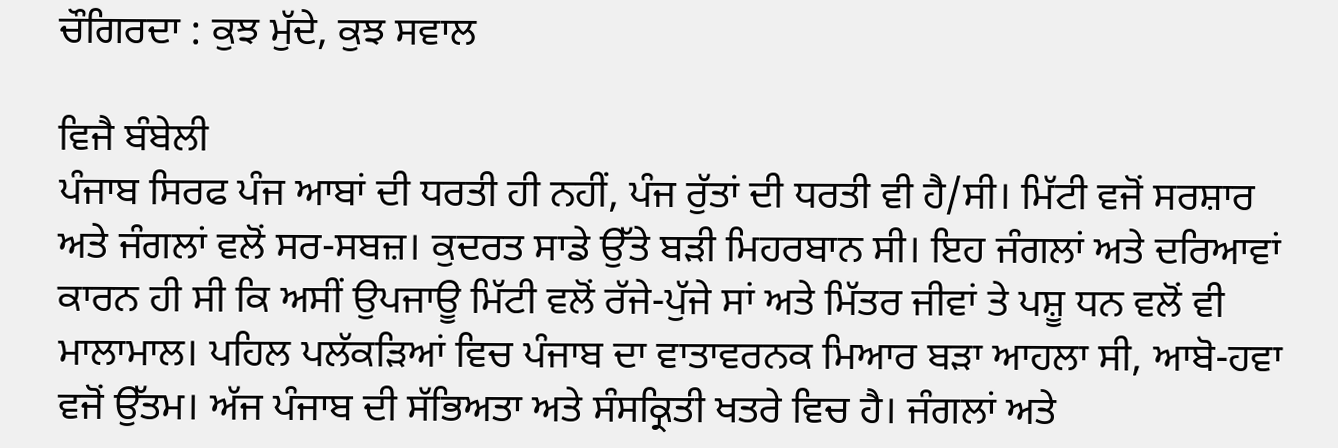ਚੌਗਿਰਦਾ : ਕੁਝ ਮੁੱਦੇ, ਕੁਝ ਸਵਾਲ

ਵਿਜੈ ਬੰਬੇਲੀ
ਪੰਜਾਬ ਸਿਰਫ ਪੰਜ ਆਬਾਂ ਦੀ ਧਰਤੀ ਹੀ ਨਹੀਂ, ਪੰਜ ਰੁੱਤਾਂ ਦੀ ਧਰਤੀ ਵੀ ਹੈ/ਸੀ। ਮਿੱਟੀ ਵਜੋਂ ਸਰਸ਼ਾਰ ਅਤੇ ਜੰਗਲਾਂ ਵਲੋਂ ਸਰ-ਸਬਜ਼। ਕੁਦਰਤ ਸਾਡੇ ਉੱਤੇ ਬੜੀ ਮਿਹਰਬਾਨ ਸੀ। ਇਹ ਜੰਗਲਾਂ ਅਤੇ ਦਰਿਆਵਾਂ ਕਾਰਨ ਹੀ ਸੀ ਕਿ ਅਸੀਂ ਉਪਜਾਊ ਮਿੱਟੀ ਵਲੋਂ ਰੱਜੇ-ਪੁੱਜੇ ਸਾਂ ਅਤੇ ਮਿੱਤਰ ਜੀਵਾਂ ਤੇ ਪਸ਼ੂ ਧਨ ਵਲੋਂ ਵੀ ਮਾਲਾਮਾਲ। ਪਹਿਲ ਪਲੱਕੜਿਆਂ ਵਿਚ ਪੰਜਾਬ ਦਾ ਵਾਤਾਵਰਨਕ ਮਿਆਰ ਬੜਾ ਆਹਲਾ ਸੀ, ਆਬੋ-ਹਵਾ ਵਜੋਂ ਉੱਤਮ। ਅੱਜ ਪੰਜਾਬ ਦੀ ਸੱਭਿਅਤਾ ਅਤੇ ਸੰਸਕ੍ਰਿਤੀ ਖਤਰੇ ਵਿਚ ਹੈ। ਜੰਗਲਾਂ ਅਤੇ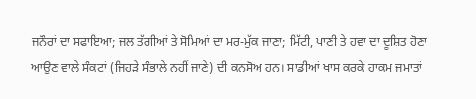ਜਨੌਰਾਂ ਦਾ ਸਫਾਇਆ; ਜਲ ਤੱਗੀਆਂ ਤੇ ਸੋਮਿਆਂ ਦਾ ਮਰ-ਮੁੱਕ ਜਾਣਾ; ਮਿੱਟੀ, ਪਾਣੀ ਤੇ ਹਵਾ ਦਾ ਦੂਸ਼ਿਤ ਹੋਣਾ ਆਉਣ ਵਾਲੇ ਸੰਕਟਾਂ (ਜਿਹੜੇ ਸੰਭਾਲੇ ਨਹੀਂ ਜਾਣੇ) ਦੀ ਕਨਸੋਅ ਹਨ। ਸਾਡੀਆਂ ਖਾਸ ਕਰਕੇ ਹਾਕਮ ਜਮਾਤਾਂ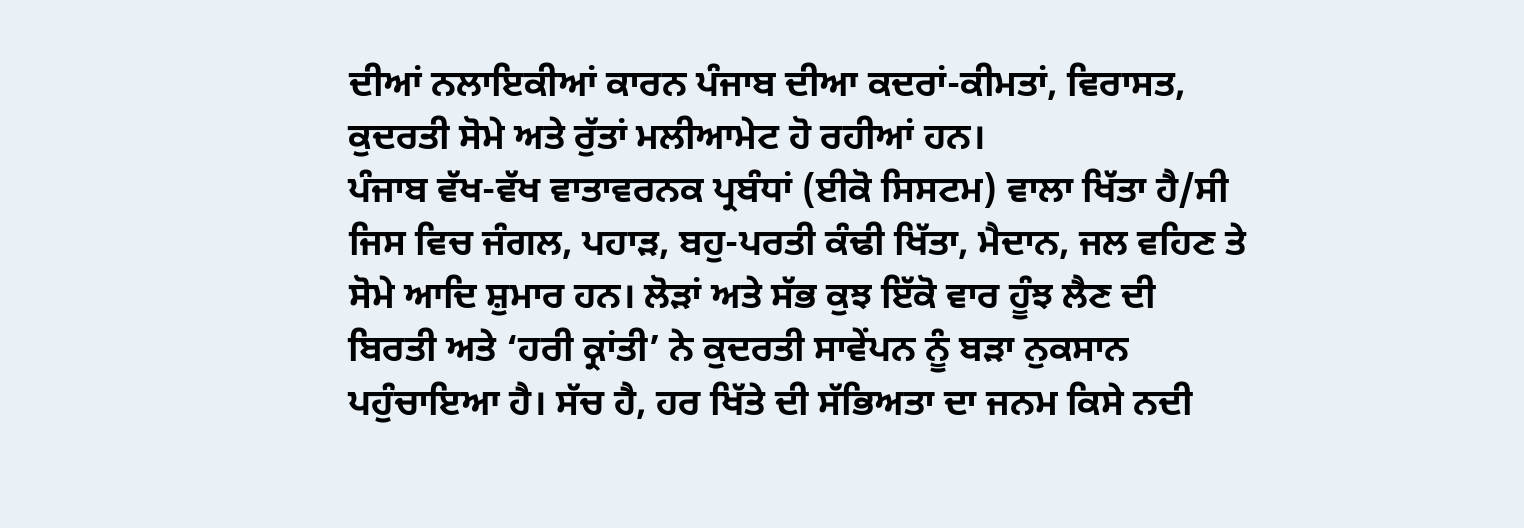ਦੀਆਂ ਨਲਾਇਕੀਆਂ ਕਾਰਨ ਪੰਜਾਬ ਦੀਆ ਕਦਰਾਂ-ਕੀਮਤਾਂ, ਵਿਰਾਸਤ, ਕੁਦਰਤੀ ਸੋਮੇ ਅਤੇ ਰੁੱਤਾਂ ਮਲੀਆਮੇਟ ਹੋ ਰਹੀਆਂ ਹਨ।
ਪੰਜਾਬ ਵੱਖ-ਵੱਖ ਵਾਤਾਵਰਨਕ ਪ੍ਰਬੰਧਾਂ (ਈਕੋ ਸਿਸਟਮ) ਵਾਲਾ ਖਿੱਤਾ ਹੈ/ਸੀ ਜਿਸ ਵਿਚ ਜੰਗਲ, ਪਹਾੜ, ਬਹੁ-ਪਰਤੀ ਕੰਢੀ ਖਿੱਤਾ, ਮੈਦਾਨ, ਜਲ ਵਹਿਣ ਤੇ ਸੋਮੇ ਆਦਿ ਸ਼ੁਮਾਰ ਹਨ। ਲੋੜਾਂ ਅਤੇ ਸੱਭ ਕੁਝ ਇੱਕੋ ਵਾਰ ਹੂੰਝ ਲੈਣ ਦੀ ਬਿਰਤੀ ਅਤੇ ‘ਹਰੀ ਕ੍ਰਾਂਤੀ’ ਨੇ ਕੁਦਰਤੀ ਸਾਵੇਂਪਨ ਨੂੰ ਬੜਾ ਨੁਕਸਾਨ ਪਹੁੰਚਾਇਆ ਹੈ। ਸੱਚ ਹੈ, ਹਰ ਖਿੱਤੇ ਦੀ ਸੱਭਿਅਤਾ ਦਾ ਜਨਮ ਕਿਸੇ ਨਦੀ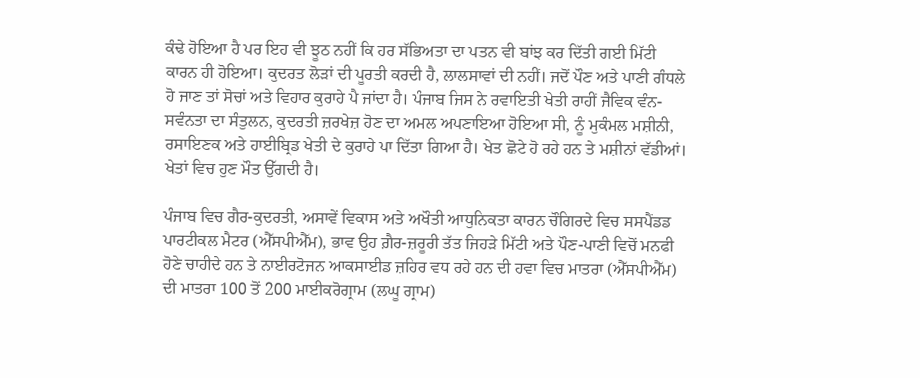ਕੰਢੇ ਹੋਇਆ ਹੈ ਪਰ ਇਹ ਵੀ ਝੂਠ ਨਹੀਂ ਕਿ ਹਰ ਸੱਭਿਅਤਾ ਦਾ ਪਤਨ ਵੀ ਬਾਂਝ ਕਰ ਦਿੱਤੀ ਗਈ ਮਿੱਟੀ ਕਾਰਨ ਹੀ ਹੋਇਆ। ਕੁਦਰਤ ਲੋੜਾਂ ਦੀ ਪੂਰਤੀ ਕਰਦੀ ਹੈ, ਲਾਲਸਾਵਾਂ ਦੀ ਨਹੀਂ। ਜਦੋਂ ਪੌਣ ਅਤੇ ਪਾਣੀ ਗੰਧਲੇ ਹੋ ਜਾਣ ਤਾਂ ਸੋਚਾਂ ਅਤੇ ਵਿਹਾਰ ਕੁਰਾਹੇ ਪੈ ਜਾਂਦਾ ਹੈ। ਪੰਜਾਬ ਜਿਸ ਨੇ ਰਵਾਇਤੀ ਖੇਤੀ ਰਾਹੀਂ ਜੈਵਿਕ ਵੰਨ-ਸਵੰਨਤਾ ਦਾ ਸੰਤੁਲਨ, ਕੁਦਰਤੀ ਜ਼ਰਖੇਜ਼ ਹੋਣ ਦਾ ਅਮਲ ਅਪਣਾਇਆ ਹੋਇਆ ਸੀ, ਨੂੰ ਮੁਕੰਮਲ ਮਸ਼ੀਨੀ, ਰਸਾਇਣਕ ਅਤੇ ਹਾਈਬ੍ਰਿਡ ਖੇਤੀ ਦੇ ਕੁਰਾਹੇ ਪਾ ਦਿੱਤਾ ਗਿਆ ਹੈ। ਖੇਤ ਛੋਟੇ ਹੋ ਰਹੇ ਹਨ ਤੇ ਮਸ਼ੀਨਾਂ ਵੱਡੀਆਂ। ਖੇਤਾਂ ਵਿਚ ਹੁਣ ਮੌਤ ਉੱਗਦੀ ਹੈ।

ਪੰਜਾਬ ਵਿਚ ਗੈਰ-ਕੁਦਰਤੀ, ਅਸਾਵੇਂ ਵਿਕਾਸ ਅਤੇ ਅਖੌਤੀ ਆਧੁਨਿਕਤਾ ਕਾਰਨ ਚੌਗਿਰਦੇ ਵਿਚ ਸਸਪੈਂਡਡ ਪਾਰਟੀਕਲ ਮੈਟਰ (ਐੱਸਪੀਐੱਮ), ਭਾਵ ਉਹ ਗ਼ੈਰ-ਜ਼ਰੂਰੀ ਤੱਤ ਜਿਹੜੇ ਮਿੱਟੀ ਅਤੇ ਪੌਣ-ਪਾਣੀ ਵਿਚੋਂ ਮਨਫੀ ਹੋਣੇ ਚਾਹੀਦੇ ਹਨ ਤੇ ਨਾਈਰਟੋਜਨ ਆਕਸਾਈਡ ਜ਼ਹਿਰ ਵਧ ਰਹੇ ਹਨ ਦੀ ਹਵਾ ਵਿਚ ਮਾਤਰਾ (ਐੱਸਪੀਐੱਮ) ਦੀ ਮਾਤਰਾ 100 ਤੋਂ 200 ਮਾਈਕਰੋਗ੍ਰਾਮ (ਲਘੂ ਗ੍ਰਾਮ)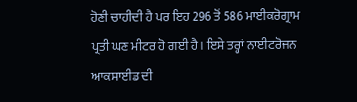ਹੋਣੀ ਚਾਹੀਦੀ ਹੈ ਪਰ ਇਹ 296 ਤੋਂ 586 ਮਾਈਕਰੋਗ੍ਰਾਮ ਪ੍ਰਤੀ ਘਣ ਮੀਟਰ ਹੋ ਗਈ ਹੈ। ਇਸੇ ਤਰ੍ਹਾਂ ਨਾਈਟਰੋਜਨ ਆਕਸਾਈਡ ਦੀ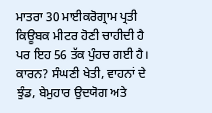ਮਾਤਰਾ 30 ਮਾਈਕਰੋਗ੍ਰਾਮ ਪ੍ਰਤੀ ਕਿਊਬਕ ਮੀਟਰ ਹੋਣੀ ਚਾਹੀਦੀ ਹੈ ਪਰ ਇਹ 56 ਤੱਕ ਪੁੰਹਚ ਗਈ ਹੈ। ਕਾਰਨ? ਸੰਘਣੀ ਖੇਤੀ, ਵਾਹਨਾਂ ਦੇ ਝੁੰਡ, ਬੇਮੁਹਾਰ ਉਦਯੋਗ ਅਤੇ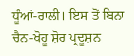ਧੂੰਆਂ-ਰਾਲੀ। ਇਸ ਤੋਂ ਬਿਨਾ ਚੈਨ-ਖੋਹੂ ਸ਼ੋਰ ਪ੍ਰਦੂਸ਼ਨ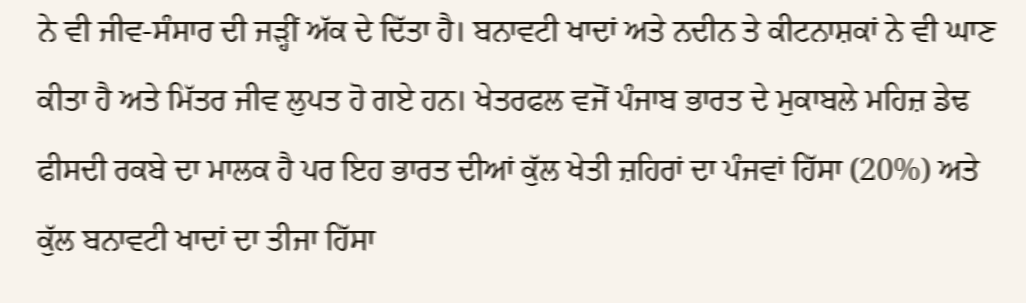ਨੇ ਵੀ ਜੀਵ-ਸੰਸਾਰ ਦੀ ਜੜ੍ਹੀਂ ਅੱਕ ਦੇ ਦਿੱਤਾ ਹੈ। ਬਨਾਵਟੀ ਖਾਦਾਂ ਅਤੇ ਨਦੀਨ ਤੇ ਕੀਟਨਾਸ਼ਕਾਂ ਨੇ ਵੀ ਘਾਣ ਕੀਤਾ ਹੈ ਅਤੇ ਮਿੱਤਰ ਜੀਵ ਲੁਪਤ ਹੋ ਗਏ ਹਨ। ਖੇਤਰਫਲ ਵਜੋਂ ਪੰਜਾਬ ਭਾਰਤ ਦੇ ਮੁਕਾਬਲੇ ਮਹਿਜ਼ ਡੇਢ ਫੀਸਦੀ ਰਕਬੇ ਦਾ ਮਾਲਕ ਹੈ ਪਰ ਇਹ ਭਾਰਤ ਦੀਆਂ ਕੁੱਲ ਖੇਤੀ ਜ਼ਹਿਰਾਂ ਦਾ ਪੰਜਵਾਂ ਹਿੱਸਾ (20%) ਅਤੇ ਕੁੱਲ ਬਨਾਵਟੀ ਖਾਦਾਂ ਦਾ ਤੀਜਾ ਹਿੱਸਾ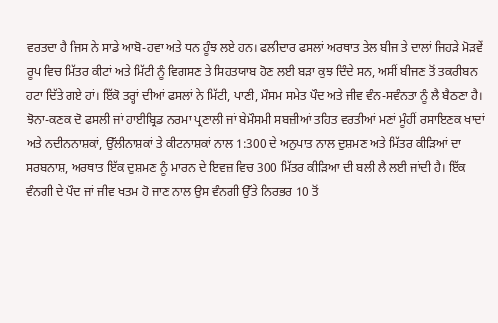ਵਰਤਦਾ ਹੈ ਜਿਸ ਨੇ ਸਾਡੇ ਆਬੋ-ਹਵਾ ਅਤੇ ਧਨ ਹੂੰਝ ਲਏ ਹਨ। ਫਲੀਦਾਰ ਫਸਲਾਂ ਅਰਥਾਤ ਤੇਲ ਬੀਜ ਤੇ ਦਾਲਾਂ ਜਿਹੜੇ ਮੋੜਵੇਂ ਰੂਪ ਵਿਚ ਮਿੱਤਰ ਕੀਟਾਂ ਅਤੇ ਮਿੱਟੀ ਨੂੰ ਵਿਗਸਣ ਤੇ ਸਿਹਤਯਾਬ ਹੋਣ ਲਈ ਬੜਾ ਕੁਝ ਦਿੰਦੇ ਸਨ, ਅਸੀਂ ਬੀਜਣ ਤੋਂ ਤਕਰੀਬਨ ਹਟਾ ਦਿੱਤੇ ਗਏ ਹਾਂ। ਇੱਕੋ ਤਰ੍ਹਾਂ ਦੀਆਂ ਫਸਲਾਂ ਨੇ ਮਿੱਟੀ, ਪਾਣੀ, ਮੌਸਮ ਸਮੇਤ ਪੌਦ ਅਤੇ ਜੀਵ ਵੰਨ-ਸਵੰਨਤਾ ਨੂੰ ਲੈ ਬੈਠਣਾ ਹੈ। ਝੋਨਾ-ਕਣਕ ਦੋ ਫਸਲੀ ਜਾਂ ਹਾਈਬ੍ਰਿਡ ਨਰਮਾ ਪ੍ਰਣਾਲੀ ਜਾਂ ਬੇਮੌਸਮੀ ਸਬਜ਼ੀਆਂ ਤਹਿਤ ਵਰਤੀਆਂ ਮਣਾਂ ਮੂੰਹੀਂ ਰਸਾਇਣਕ ਖਾਦਾਂ ਅਤੇ ਨਦੀਨਨਾਸ਼ਕਾਂ, ਉੱਲੀਨਾਸ਼ਕਾਂ ਤੇ ਕੀਟਨਾਸ਼ਕਾਂ ਨਾਲ 1:300 ਦੇ ਅਨੁਪਾਤ ਨਾਲ ਦੁਸ਼ਮਣ ਅਤੇ ਮਿੱਤਰ ਕੀੜਿਆਂ ਦਾ ਸਰਬਨਾਸ਼, ਅਰਥਾਤ ਇੱਕ ਦੁਸ਼ਮਣ ਨੂੰ ਮਾਰਨ ਦੇ ਇਵਜ਼ ਵਿਚ 300 ਮਿੱਤਰ ਕੀੜਿਆ ਦੀ ਬਲੀ ਲੈ ਲਈ ਜਾਂਦੀ ਹੈ। ਇੱਕ ਵੰਨਗੀ ਦੇ ਪੌਦ ਜਾਂ ਜੀਵ ਖਤਮ ਹੋ ਜਾਣ ਨਾਲ ਉਸ ਵੰਨਗੀ ਉੱਤੇ ਨਿਰਭਰ 10 ਤੋਂ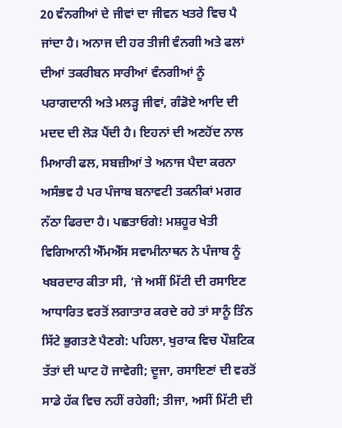20 ਵੰਨਗੀਆਂ ਦੇ ਜੀਵਾਂ ਦਾ ਜੀਵਨ ਖਤਰੇ ਵਿਚ ਪੈ ਜਾਂਦਾ ਹੈ। ਅਨਾਜ ਦੀ ਹਰ ਤੀਜੀ ਵੰਨਗੀ ਅਤੇ ਫਲਾਂ ਦੀਆਂ ਤਕਰੀਬਨ ਸਾਰੀਆਂ ਵੰਨਗੀਆਂ ਨੂੰ ਪਰਾਗਦਾਨੀ ਅਤੇ ਮਲੜ੍ਹ ਜੀਵਾਂ, ਗੰਡੋਏ ਆਦਿ ਦੀ ਮਦਦ ਦੀ ਲੋੜ ਪੈਂਦੀ ਹੈ। ਇਹਨਾਂ ਦੀ ਅਣਹੋਂਦ ਨਾਲ ਮਿਆਰੀ ਫਲ, ਸਬਜ਼ੀਆਂ ਤੇ ਅਨਾਜ ਪੈਦਾ ਕਰਨਾ ਅਸੰਭਵ ਹੈ ਪਰ ਪੰਜਾਬ ਬਨਾਵਟੀ ਤਕਨੀਕਾਂ ਮਗਰ ਨੱਠਾ ਫਿਰਦਾ ਹੈ। ਪਛਤਾਓਗੇ! ਮਸ਼ਹੂਰ ਖੇਤੀ ਵਿਗਿਆਨੀ ਐੱਮਐੱਸ ਸਵਾਮੀਨਾਥਨ ਨੇ ਪੰਜਾਬ ਨੂੰ ਖਬਰਦਾਰ ਕੀਤਾ ਸੀ, ‘ਜੇ ਅਸੀਂ ਮਿੱਟੀ ਦੀ ਰਸਾਇਣ ਆਧਾਰਿਤ ਵਰਤੋਂ ਲਗਾਤਾਰ ਕਰਦੇ ਰਹੇ ਤਾਂ ਸਾਨੂੰ ਤਿੰਨ ਸਿੱਟੇ ਭੁਗਤਣੇ ਪੈਣਗੇ: ਪਹਿਲਾ, ਖੁਰਾਕ ਵਿਚ ਪੌਸ਼ਟਿਕ ਤੱਤਾਂ ਦੀ ਘਾਟ ਹੋ ਜਾਵੇਗੀ; ਦੂਜਾ, ਰਸਾਇਣਾਂ ਦੀ ਵਰਤੋਂ ਸਾਡੇ ਹੱਕ ਵਿਚ ਨਹੀਂ ਰਹੇਗੀ; ਤੀਜਾ, ਅਸੀਂ ਮਿੱਟੀ ਦੀ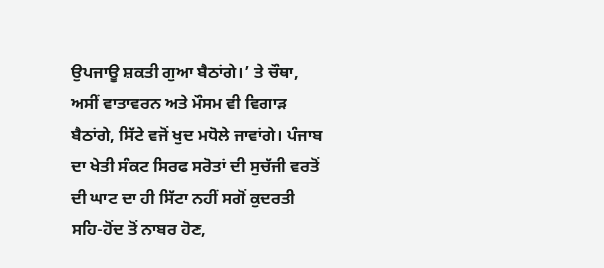ਉਪਜਾਊ ਸ਼ਕਤੀ ਗੁਆ ਬੈਠਾਂਗੇ।’ ਤੇ ਚੌਥਾ, ਅਸੀਂ ਵਾਤਾਵਰਨ ਅਤੇ ਮੌਸਮ ਵੀ ਵਿਗਾੜ ਬੈਠਾਂਗੇ, ਸਿੱਟੇ ਵਜੋਂ ਖੁਦ ਮਧੋਲੇ ਜਾਵਾਂਗੇ। ਪੰਜਾਬ ਦਾ ਖੇਤੀ ਸੰਕਟ ਸਿਰਫ ਸਰੋਤਾਂ ਦੀ ਸੁਚੱਜੀ ਵਰਤੋਂ ਦੀ ਘਾਟ ਦਾ ਹੀ ਸਿੱਟਾ ਨਹੀਂ ਸਗੋਂ ਕੁਦਰਤੀ ਸਹਿ-ਹੋਂਦ ਤੋਂ ਨਾਬਰ ਹੋਣ,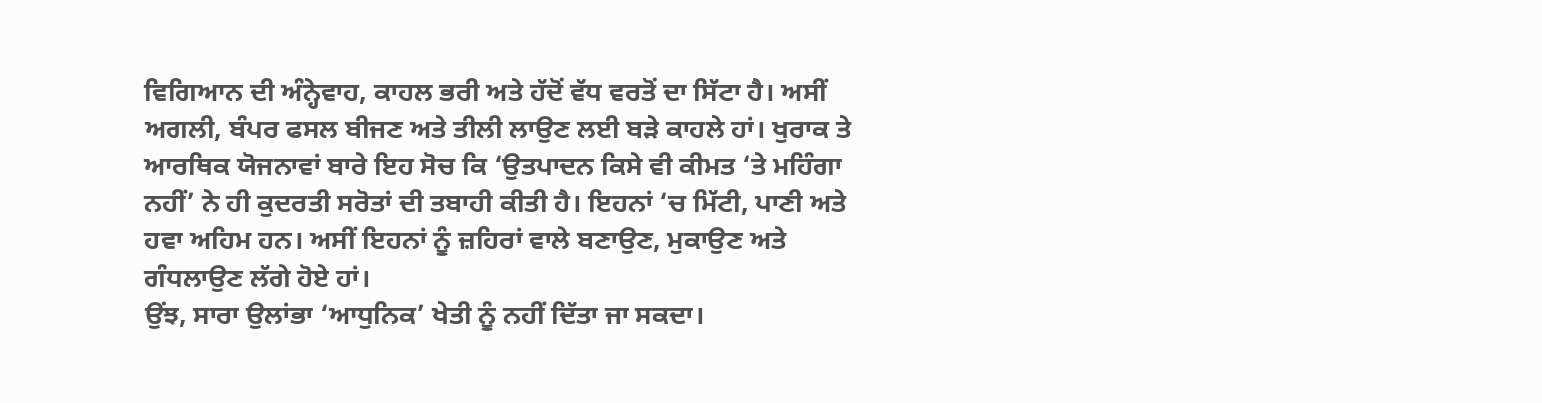ਵਿਗਿਆਨ ਦੀ ਅੰਨ੍ਹੇਵਾਹ, ਕਾਹਲ ਭਰੀ ਅਤੇ ਹੱਦੋਂ ਵੱਧ ਵਰਤੋਂ ਦਾ ਸਿੱਟਾ ਹੈ। ਅਸੀਂ ਅਗਲੀ, ਬੰਪਰ ਫਸਲ ਬੀਜਣ ਅਤੇ ਤੀਲੀ ਲਾਉਣ ਲਈ ਬੜੇ ਕਾਹਲੇ ਹਾਂ। ਖੁਰਾਕ ਤੇ ਆਰਥਿਕ ਯੋਜਨਾਵਾਂ ਬਾਰੇ ਇਹ ਸੋਚ ਕਿ ‘ਉਤਪਾਦਨ ਕਿਸੇ ਵੀ ਕੀਮਤ ‘ਤੇ ਮਹਿੰਗਾ ਨਹੀਂ’ ਨੇ ਹੀ ਕੁਦਰਤੀ ਸਰੋਤਾਂ ਦੀ ਤਬਾਹੀ ਕੀਤੀ ਹੈ। ਇਹਨਾਂ ‘ਚ ਮਿੱਟੀ, ਪਾਣੀ ਅਤੇ ਹਵਾ ਅਹਿਮ ਹਨ। ਅਸੀਂ ਇਹਨਾਂ ਨੂੰ ਜ਼ਹਿਰਾਂ ਵਾਲੇ ਬਣਾਉਣ, ਮੁਕਾਉਣ ਅਤੇ ਗੰਧਲਾਉਣ ਲੱਗੇ ਹੋਏ ਹਾਂ।
ਉਂਝ, ਸਾਰਾ ਉਲਾਂਭਾ ‘ਆਧੁਨਿਕ’ ਖੇਤੀ ਨੂੰ ਨਹੀਂ ਦਿੱਤਾ ਜਾ ਸਕਦਾ।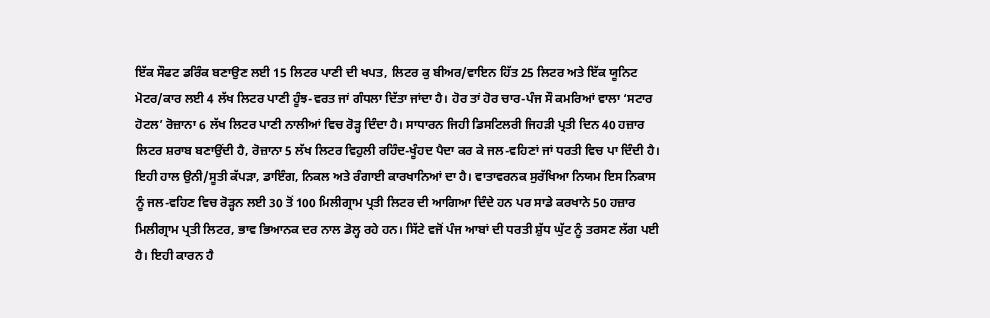ਇੱਕ ਸੌਫਟ ਡਰਿੰਕ ਬਣਾਉਣ ਲਈ 15 ਲਿਟਰ ਪਾਣੀ ਦੀ ਖਪਤ, ਲਿਟਰ ਕੁ ਬੀਅਰ/ਵਾਇਨ ਹਿੱਤ 25 ਲਿਟਰ ਅਤੇ ਇੱਕ ਯੂਨਿਟ ਮੋਟਰ/ਕਾਰ ਲਈ 4 ਲੱਖ ਲਿਟਰ ਪਾਣੀ ਹੂੰਝ-ਵਰਤ ਜਾਂ ਗੰਧਲਾ ਦਿੱਤਾ ਜਾਂਦਾ ਹੈ। ਹੋਰ ਤਾਂ ਹੋਰ ਚਾਰ-ਪੰਜ ਸੌ ਕਮਰਿਆਂ ਵਾਲਾ ‘ਸਟਾਰ ਹੋਟਲ’ ਰੋਜ਼ਾਨਾ 6 ਲੱਖ ਲਿਟਰ ਪਾਣੀ ਨਾਲੀਆਂ ਵਿਚ ਰੋੜ੍ਹ ਦਿੰਦਾ ਹੈ। ਸਾਧਾਰਨ ਜਿਹੀ ਡਿਸਟਿਲਰੀ ਜਿਹੜੀ ਪ੍ਰਤੀ ਦਿਨ 40 ਹਜ਼ਾਰ ਲਿਟਰ ਸ਼ਰਾਬ ਬਣਾਉਂਦੀ ਹੈ, ਰੋਜ਼ਾਨਾ 5 ਲੱਖ ਲਿਟਰ ਵਿਹੁਲੀ ਰਹਿੰਦ-ਖੂੰਹਦ ਪੈਦਾ ਕਰ ਕੇ ਜਲ-ਵਹਿਣਾਂ ਜਾਂ ਧਰਤੀ ਵਿਚ ਪਾ ਦਿੰਦੀ ਹੈ। ਇਹੀ ਹਾਲ ਉਨੀ/ਸੂਤੀ ਕੱਪੜਾ, ਡਾਇੰਗ, ਨਿਕਲ ਅਤੇ ਰੰਗਾਈ ਕਾਰਖਾਨਿਆਂ ਦਾ ਹੈ। ਵਾਤਾਵਰਨਕ ਸੁਰੱਖਿਆ ਨਿਯਮ ਇਸ ਨਿਕਾਸ ਨੂੰ ਜਲ-ਵਹਿਣ ਵਿਚ ਰੋੜ੍ਹਨ ਲਈ 30 ਤੋਂ 100 ਮਿਲੀਗ੍ਰਾਮ ਪ੍ਰਤੀ ਲਿਟਰ ਦੀ ਆਗਿਆ ਦਿੰਦੇ ਹਨ ਪਰ ਸਾਡੇ ਕਰਖਾਨੇ 50 ਹਜ਼ਾਰ ਮਿਲੀਗ੍ਰਾਮ ਪ੍ਰਤੀ ਲਿਟਰ, ਭਾਵ ਭਿਆਨਕ ਦਰ ਨਾਲ ਡੋਲ੍ਹ ਰਹੇ ਹਨ। ਸਿੱਟੇ ਵਜੋਂ ਪੰਜ ਆਬਾਂ ਦੀ ਧਰਤੀ ਸ਼ੁੱਧ ਘੁੱਟ ਨੂੰ ਤਰਸਣ ਲੱਗ ਪਈ ਹੈ। ਇਹੀ ਕਾਰਨ ਹੈ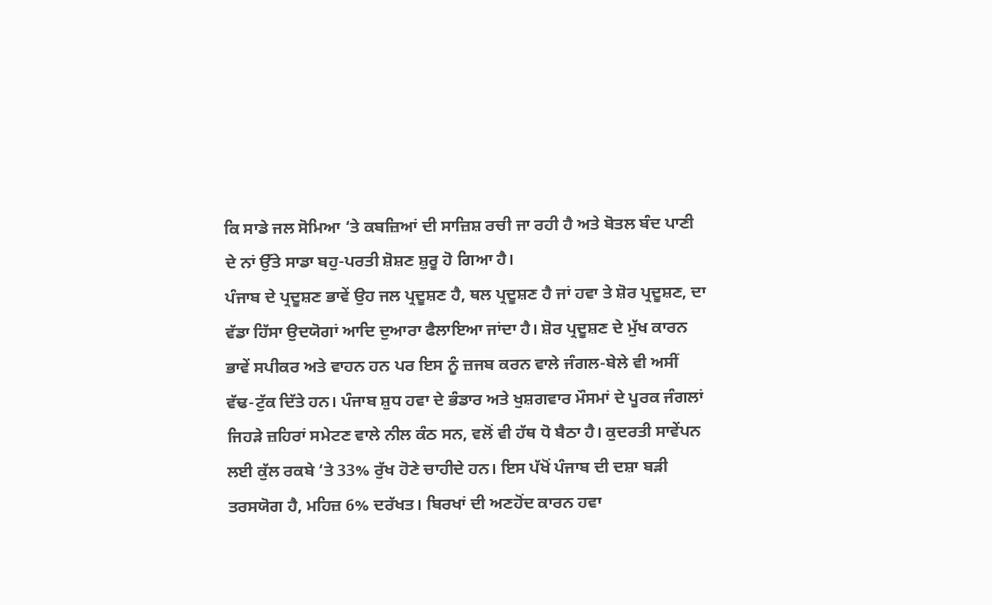ਕਿ ਸਾਡੇ ਜਲ ਸੋਮਿਆ ‘ਤੇ ਕਬਜ਼ਿਆਂ ਦੀ ਸਾਜ਼ਿਸ਼ ਰਚੀ ਜਾ ਰਹੀ ਹੈ ਅਤੇ ਬੋਤਲ ਬੰਦ ਪਾਣੀ ਦੇ ਨਾਂ ਉੱਤੇ ਸਾਡਾ ਬਹੁ-ਪਰਤੀ ਸ਼ੋਸ਼ਣ ਸ਼ੁਰੂ ਹੋ ਗਿਆ ਹੈ।
ਪੰਜਾਬ ਦੇ ਪ੍ਰਦੂਸ਼ਣ ਭਾਵੇਂ ਉਹ ਜਲ ਪ੍ਰਦੂਸ਼ਣ ਹੈ, ਥਲ ਪ੍ਰਦੂਸ਼ਣ ਹੈ ਜਾਂ ਹਵਾ ਤੇ ਸ਼ੋਰ ਪ੍ਰਦੂਸ਼ਣ, ਦਾ ਵੱਡਾ ਹਿੱਸਾ ਉਦਯੋਗਾਂ ਆਦਿ ਦੁਆਰਾ ਫੈਲਾਇਆ ਜਾਂਦਾ ਹੈ। ਸ਼ੋਰ ਪ੍ਰਦੂਸ਼ਣ ਦੇ ਮੁੱਖ ਕਾਰਨ ਭਾਵੇਂ ਸਪੀਕਰ ਅਤੇ ਵਾਹਨ ਹਨ ਪਰ ਇਸ ਨੂੰ ਜ਼ਜਬ ਕਰਨ ਵਾਲੇ ਜੰਗਲ-ਬੇਲੇ ਵੀ ਅਸੀਂ ਵੱਢ-ਟੁੱਕ ਦਿੱਤੇ ਹਨ। ਪੰਜਾਬ ਸ਼ੁਧ ਹਵਾ ਦੇ ਭੰਡਾਰ ਅਤੇ ਖੁਸ਼ਗਵਾਰ ਮੌਸਮਾਂ ਦੇ ਪੂਰਕ ਜੰਗਲਾਂ ਜਿਹੜੇ ਜ਼ਹਿਰਾਂ ਸਮੇਟਣ ਵਾਲੇ ਨੀਲ ਕੰਠ ਸਨ, ਵਲੋਂ ਵੀ ਹੱਥ ਧੋ ਬੈਠਾ ਹੈ। ਕੁਦਰਤੀ ਸਾਵੇਂਪਨ ਲਈ ਕੁੱਲ ਰਕਬੇ ‘ਤੇ 33% ਰੁੱਖ ਹੋਣੇ ਚਾਹੀਦੇ ਹਨ। ਇਸ ਪੱਖੋਂ ਪੰਜਾਬ ਦੀ ਦਸ਼ਾ ਬੜੀ ਤਰਸਯੋਗ ਹੈ, ਮਹਿਜ਼ 6% ਦਰੱਖਤ। ਬਿਰਖਾਂ ਦੀ ਅਣਹੋਂਦ ਕਾਰਨ ਹਵਾ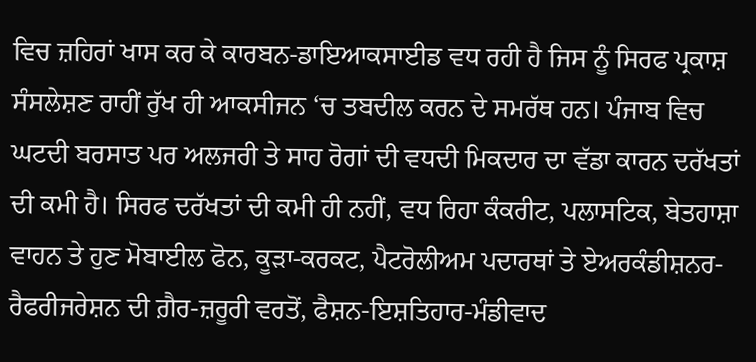ਵਿਚ ਜ਼ਹਿਰਾਂ ਖਾਸ ਕਰ ਕੇ ਕਾਰਬਨ-ਡਾਇਆਕਸਾਈਡ ਵਧ ਰਹੀ ਹੈ ਜਿਸ ਨੂੰ ਸਿਰਫ ਪ੍ਰਕਾਸ਼ ਸੰਸਲੇਸ਼ਣ ਰਾਹੀਂ ਰੁੱਖ ਹੀ ਆਕਸੀਜਨ ‘ਚ ਤਬਦੀਲ ਕਰਨ ਦੇ ਸਮਰੱਥ ਹਨ। ਪੰਜਾਬ ਵਿਚ ਘਟਦੀ ਬਰਸਾਤ ਪਰ ਅਲਜਰੀ ਤੇ ਸਾਹ ਰੋਗਾਂ ਦੀ ਵਧਦੀ ਮਿਕਦਾਰ ਦਾ ਵੱਡਾ ਕਾਰਨ ਦਰੱਖਤਾਂ ਦੀ ਕਮੀ ਹੈ। ਸਿਰਫ ਦਰੱਖਤਾਂ ਦੀ ਕਮੀ ਹੀ ਨਹੀਂ, ਵਧ ਰਿਹਾ ਕੰਕਰੀਟ, ਪਲਾਸਟਿਕ, ਬੇਤਹਾਸ਼ਾ ਵਾਹਨ ਤੇ ਹੁਣ ਮੋਬਾਈਲ ਫੋਨ, ਕੂੜਾ-ਕਰਕਟ, ਪੈਟਰੋਲੀਅਮ ਪਦਾਰਥਾਂ ਤੇ ਏਅਰਕੰਡੀਸ਼ਨਰ-ਰੈਫਰੀਜਰੇਸ਼ਨ ਦੀ ਗ਼ੈਰ-ਜ਼ਰੂਰੀ ਵਰਤੋਂ, ਫੈਸ਼ਨ-ਇਸ਼ਤਿਹਾਰ-ਮੰਡੀਵਾਦ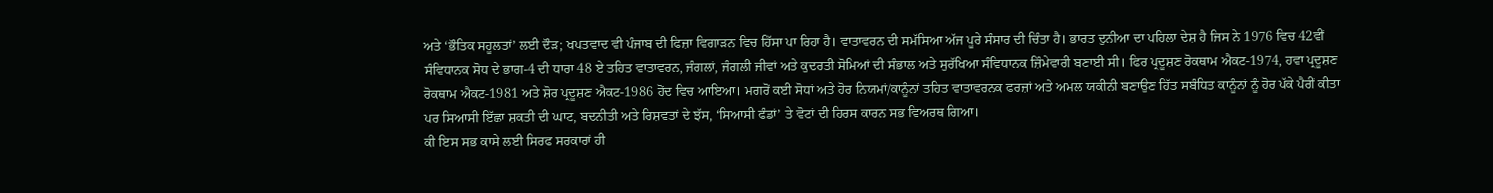ਅਤੇ ‘ਭੌਤਿਕ ਸਹੂਲਤਾਂ’ ਲਈ ਦੌੜ; ਖਪਤਵਾਦ ਵੀ ਪੰਜਾਬ ਦੀ ਫਿਜ਼ਾ ਵਿਗਾੜਨ ਵਿਚ ਹਿੱਸਾ ਪਾ ਰਿਹਾ ਹੈ। ਵਾਤਾਵਰਨ ਦੀ ਸਮੱਸਿਆ ਅੱਜ ਪੂਰੇ ਸੰਸਾਰ ਦੀ ਚਿੰਤਾ ਹੈ। ਭਾਰਤ ਦੁਨੀਆ ਦਾ ਪਹਿਲਾ ਦੇਸ਼ ਹੈ ਜਿਸ ਨੇ 1976 ਵਿਚ 42ਵੀਂ ਸੰਵਿਧਾਨਕ ਸੋਧ ਦੇ ਭਾਗ-4 ਦੀ ਧਾਰਾ 48 ਏ ਤਹਿਤ ਵਾਤਾਵਰਨ, ਜੰਗਲਾਂ, ਜੰਗਲੀ ਜੀਵਾਂ ਅਤੇ ਕੁਦਰਤੀ ਸੋਮਿਆਂ ਦੀ ਸੰਭਾਲ ਅਤੇ ਸੁਰੱਖਿਆ ਸੰਵਿਧਾਨਕ ਜ਼ਿੰਮੇਵਾਰੀ ਬਣਾਈ ਸੀ। ਫਿਰ ਪ੍ਰਦੂਸ਼ਣ ਰੋਕਥਾਮ ਐਕਟ-1974, ਹਵਾ ਪ੍ਰਦੂਸ਼ਣ ਰੋਕਥਾਮ ਐਕਟ-1981 ਅਤੇ ਸ਼ੋਰ ਪ੍ਰਦੂਸ਼ਣ ਐਕਟ-1986 ਹੋਂਦ ਵਿਚ ਆਇਆ। ਮਗਰੋਂ ਕਈ ਸੋਧਾਂ ਅਤੇ ਹੋਰ ਨਿਯਮਾਂ/ਕਾਨੂੰਨਾਂ ਤਹਿਤ ਵਾਤਾਵਰਨਕ ਫਰਜ਼ਾਂ ਅਤੇ ਅਮਲ ਯਕੀਨੀ ਬਣਾਉਣ ਹਿੱਤ ਸਬੰਧਿਤ ਕਾਨੂੰਨਾਂ ਨੂੰ ਹੋਰ ਪੱਕੇ ਪੈਰੀਂ ਕੀਤਾ ਪਰ ਸਿਆਸੀ ਇੱਛਾ ਸ਼ਕਤੀ ਦੀ ਘਾਟ, ਬਦਨੀਤੀ ਅਤੇ ਰਿਸ਼ਵਤਾਂ ਦੇ ਝੱਸ, ‘ਸਿਆਸੀ ਫੰਡਾਂ’ ਤੇ ਵੋਟਾਂ ਦੀ ਹਿਰਸ ਕਾਰਨ ਸਭ ਵਿਅਰਥ ਗਿਆ।
ਕੀ ਇਸ ਸਭ ਕਾਸੇ ਲਈ ਸਿਰਫ ਸਰਕਾਰਾਂ ਹੀ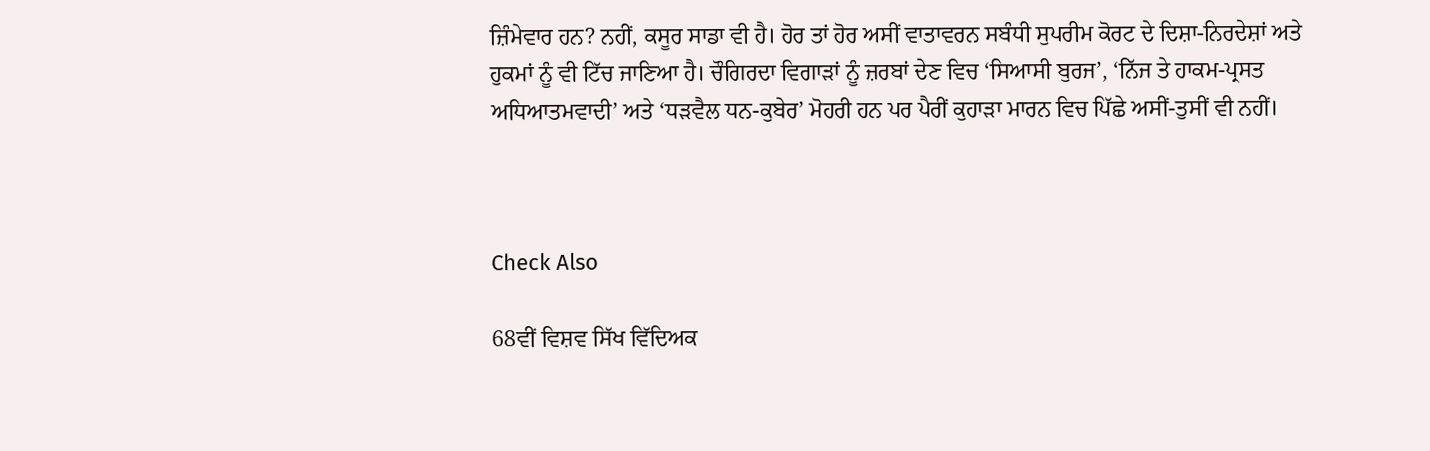ਜ਼ਿੰਮੇਵਾਰ ਹਨ? ਨਹੀਂ, ਕਸੂਰ ਸਾਡਾ ਵੀ ਹੈ। ਹੋਰ ਤਾਂ ਹੋਰ ਅਸੀਂ ਵਾਤਾਵਰਨ ਸਬੰਧੀ ਸੁਪਰੀਮ ਕੋਰਟ ਦੇ ਦਿਸ਼ਾ-ਨਿਰਦੇਸ਼ਾਂ ਅਤੇ ਹੁਕਮਾਂ ਨੂੰ ਵੀ ਟਿੱਚ ਜਾਣਿਆ ਹੈ। ਚੌਗਿਰਦਾ ਵਿਗਾੜਾਂ ਨੂੰ ਜ਼ਰਬਾਂ ਦੇਣ ਵਿਚ ‘ਸਿਆਸੀ ਬੁਰਜ’, ‘ਨਿੱਜ ਤੇ ਹਾਕਮ-ਪ੍ਰਸਤ ਅਧਿਆਤਮਵਾਦੀ’ ਅਤੇ ‘ਧੜਵੈਲ ਧਨ-ਕੁਬੇਰ’ ਮੋਹਰੀ ਹਨ ਪਰ ਪੈਰੀਂ ਕੁਹਾੜਾ ਮਾਰਨ ਵਿਚ ਪਿੱਛੇ ਅਸੀਂ-ਤੁਸੀਂ ਵੀ ਨਹੀਂ।



Check Also

68ਵੀਂ ਵਿਸ਼ਵ ਸਿੱਖ ਵਿੱਦਿਅਕ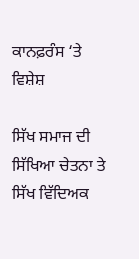ਕਾਨਫ਼ਰੰਸ ‘ਤੇ ਵਿਸ਼ੇਸ਼

ਸਿੱਖ ਸਮਾਜ ਦੀ ਸਿੱਖਿਆ ਚੇਤਨਾ ਤੇ ਸਿੱਖ ਵਿੱਦਿਅਕ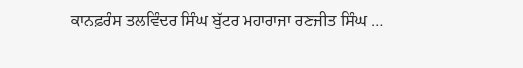ਕਾਨਫ਼ਰੰਸ ਤਲਵਿੰਦਰ ਸਿੰਘ ਬੁੱਟਰ ਮਹਾਰਾਜਾ ਰਣਜੀਤ ਸਿੰਘ …